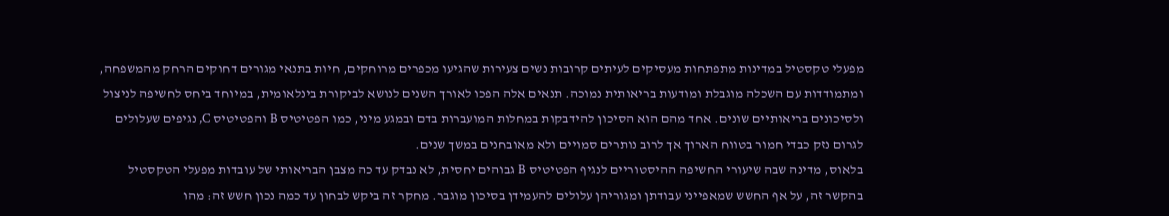מפעלי טקסטיל במדינות מתפתחות מעסיקים לעיתים קרובות נשים צעירות שהגיעו מכפרים מרוחקים, חיות בתנאי מגורים דחוקים הרחק מהמשפחה, ומתמודדות עם השכלה מוגבלת ומודעות בריאותית נמוכה. תנאים אלה הפכו לאורך השנים לנושא לביקורת בינלאומית, במיוחד ביחס לחשיפה לניצול ולסיכונים בריאותיים שונים. אחד מהם הוא הסיכון להידבקות במחלות המועברות בדם ובמגע מיני, כמו הפטיטיס B והפטיטיס C, נגיפים שעלולים לגרום נזק כבדי חמור בטווח הארוך אך לרוב נותרים סמויים ולא מאובחנים במשך שנים.
בלאוס, מדינה שבה שיעורי החשיפה ההיסטוריים לנגיף הפטיטיס B גבוהים יחסית, לא נבדק עד כה מצבן הבריאותי של עובדות מפעלי הטקסטיל בהקשר זה, על אף החשש שמאפייני עבודתן ומגוריהן עלולים להעמידן בסיכון מוגבר. מחקר זה ביקש לבחון עד כמה נכון חשש זה: מהו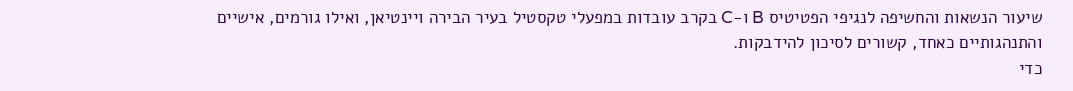שיעור הנשאות והחשיפה לנגיפי הפטיטיס B ו-C בקרב עובדות במפעלי טקסטיל בעיר הבירה ויינטיאן, ואילו גורמים, אישיים והתנהגותיים כאחד, קשורים לסיכון להידבקות.
כדי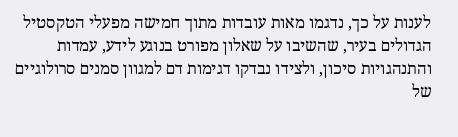לענות על כך, נדגמו מאות עובדות מתוך חמישה מפעלי הטקסטיל הגדולים בעיר, שהשיבו על שאלון מפורט בנוגע לידע, עמדות והתנהגויות סיכון, ולצידו נבדקו דגימות דם למגוון סמנים סרולוגיים של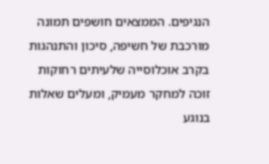הנגיפים. הממצאים חושפים תמונה מורכבת של חשיפה, סיכון והתנהגות בקרב אוכלוסייה שלעיתים רחוקות זוכה למחקר מעמיק, ומעלים שאלות בנוגע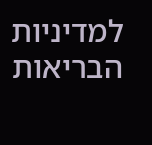למדיניות הבריאות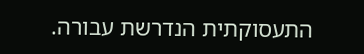התעסוקתית הנדרשת עבורה.